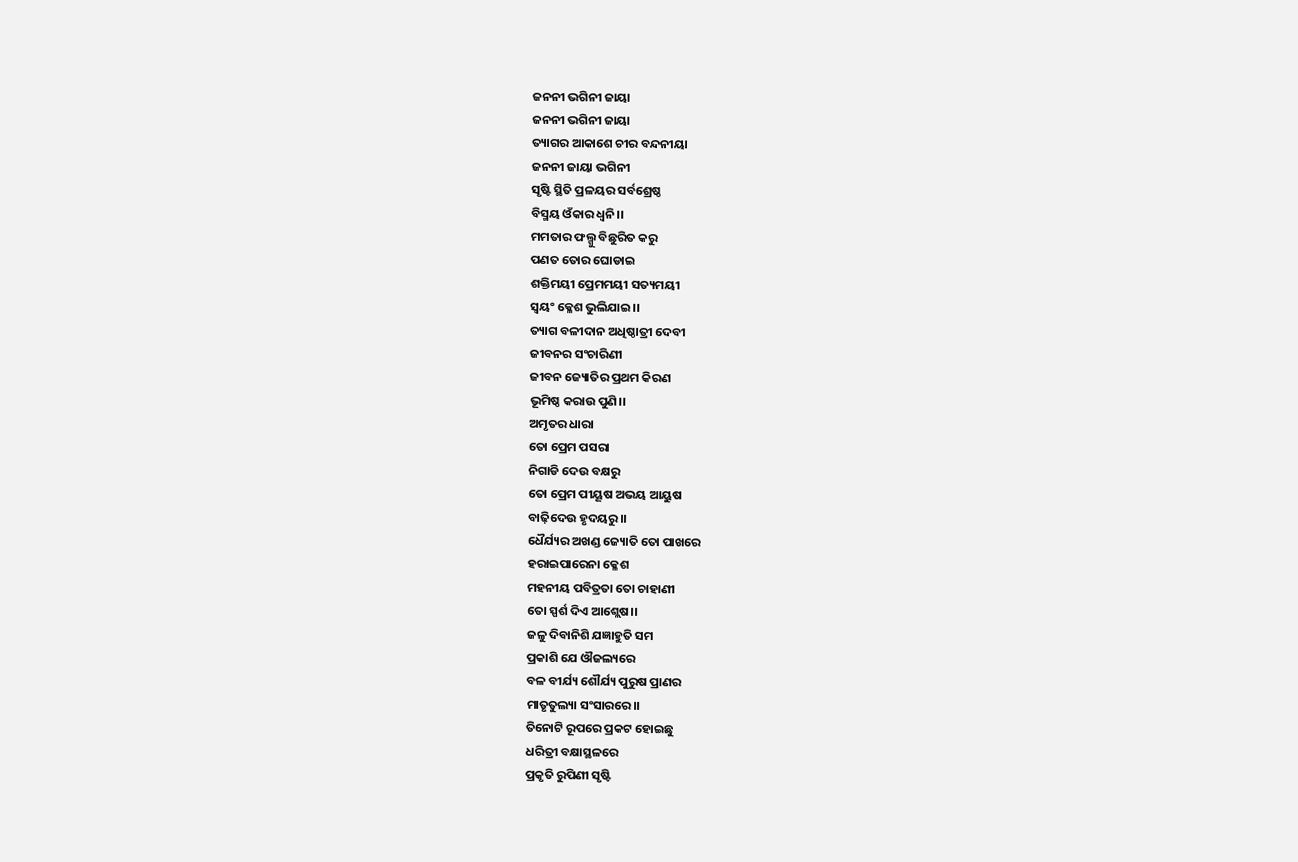ଜନନୀ ଭଗିନୀ ଜାୟା
ଜନନୀ ଭଗିନୀ ଜାୟା
ତ୍ୟାଗର ଆକାଶେ ଚୀର ବନ୍ଦନୀୟା
ଜନନୀ ଜାୟା ଭଗିନୀ
ସୃଷ୍ଟି ସ୍ଥିତି ପ୍ରଳୟର ସର୍ବଶ୍ରେଷ୍ଠ
ବିସ୍ମୟ ଓଁକାର ଧ୍ଵନି।।
ମମତାର ଫଲ୍ଗୁ ବିଛୁରିତ କରୁ
ପଣତ ତୋର ଘୋଡାଇ
ଶକ୍ତିମୟୀ ପ୍ରେମମୟୀ ସତ୍ୟମୟୀ
ସ୍ଵୟଂ କ୍ଳେଶ ଭୁଲିଯାଇ।।
ତ୍ୟାଗ ବଳୀଦାନ ଅଧିଷ୍ଠାତ୍ରୀ ଦେବୀ
ଜୀବନର ସଂଚାରିଣୀ
ଜୀବନ ଜ୍ୟୋତିର ପ୍ରଥମ କିରଣ
ଭୂମିଷ୍ଠ କରାଉ ପୁଣି।।
ଅମୃତର ଧାରା
ତୋ ପ୍ରେମ ପସରା
ନିଗାଡି ଦେଉ ବକ୍ଷରୁ
ତୋ ପ୍ରେମ ପୀୟୂଷ ଅଭୟ ଆୟୁଷ
ବାଢ଼ିଦେଉ ହୃଦୟରୁ।।
ଧୈର୍ଯ୍ୟର ଅଖଣ୍ଡ ଜ୍ୟୋତି ତୋ ପାଖରେ
ହରାଇପାରେନା କ୍ଳେଶ
ମହନୀୟ ପବିତ୍ରତା ତୋ ଚାହାଣୀ
ତୋ ସ୍ପର୍ଶ ଦିଏ ଆଶ୍ଲେଷ।।
ଜଳୁ ଦିବାନିଶି ଯଜ୍ଞାହୁତି ସମ
ପ୍ରକାଶି ଯେ ଔଜଲ୍ୟରେ
ବଳ ବୀର୍ଯ୍ୟ ଶୌର୍ଯ୍ୟ ପୁରୁଷ ପ୍ରାଣର
ମାତୃତୁଲ୍ୟା ସଂସାରରେ।।
ତିନୋଟି ରୂପରେ ପ୍ରକଟ ହୋଇଛୁ
ଧରିତ୍ରୀ ବକ୍ଷାସ୍ଥଳରେ
ପ୍ରକୃତି ରୁପିଣୀ ସୃଷ୍ଟି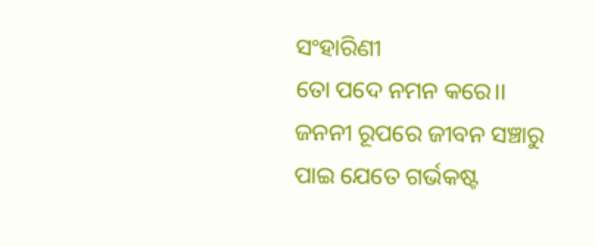ସଂହାରିଣୀ
ତୋ ପଦେ ନମନ କରେ।।
ଜନନୀ ରୂପରେ ଜୀବନ ସଞ୍ଚାରୁ
ପାଇ ଯେତେ ଗର୍ଭକଷ୍ଟ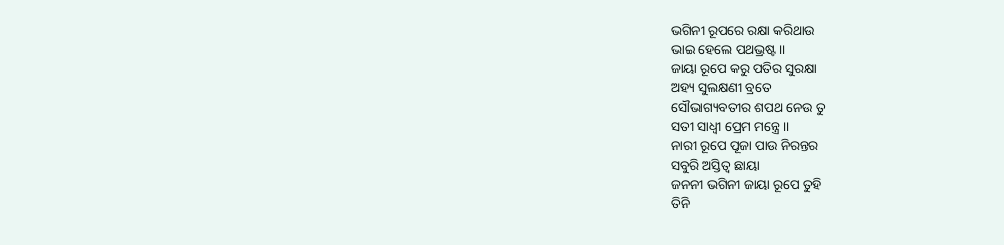ଭଗିନୀ ରୂପରେ ରକ୍ଷା କରିଥାଉ
ଭାଇ ହେଲେ ପଥଭ୍ରଷ୍ଟ।।
ଜାୟା ରୂପେ କରୁ ପତିର ସୁରକ୍ଷା
ଅହ୍ୟ ସୁଲକ୍ଷଣୀ ବ୍ରତେ
ସୌଭାଗ୍ୟବତୀର ଶପଥ ନେଉ ତୁ
ସତୀ ସାଧ୍ୱୀ ପ୍ରେମ ମନ୍ତ୍ରେ।।
ନାରୀ ରୂପେ ପୂଜା ପାଉ ନିରନ୍ତର
ସବୁରି ଅସ୍ତିତ୍ୱ ଛାୟା
ଜନନୀ ଭଗିନୀ ଜାୟା ରୂପେ ତୁହି
ତିନି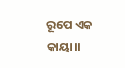ରୂପେ ଏକ କାୟା।।